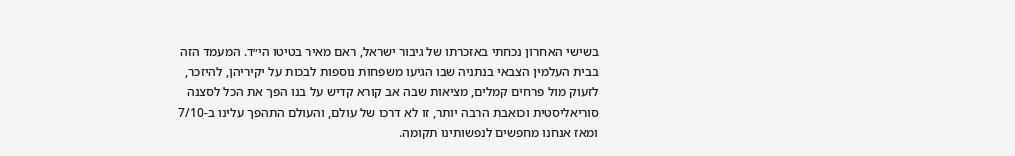בשישי האחרון נכחתי באזכרתו של גיבור ישראל, ראם מאיר בטיטו הי״ד. המעמד הזה בבית העלמין הצבאי בנתניה שבו הגיעו משפחות נוספות לבכות על יקיריהן, להיזכר, לזעוק מול פרחים קמלים, מציאות שבה אב קורא קדיש על בנו הפך את הכל לסצנה סוריאליסטית וכואבת הרבה יותר, זו לא דרכו של עולם, והעולם התהפך עלינו ב-7/10 ומאז אנחנו מחפשים לנפשותינו תקומה.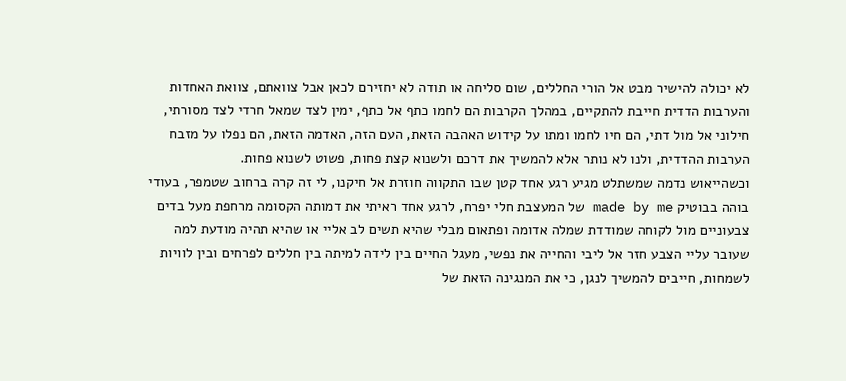לא יכולה להישיר מבט אל הורי החללים, שום סליחה או תודה לא יחזירם לכאן אבל צוואתם, צוואת האחדות והערבות הדדית חייבת להתקיים, במהלך הקרבות הם לחמו כתף אל כתף, ימין לצד שמאל חרדי לצד מסורתי, חילוני אל מול דתי, הם חיו לחמו ומתו על קידוש האהבה הזאת, העם הזה, האדמה הזאת, הם נפלו על מזבח הערבות ההדדית, ולנו לא נותר אלא להמשיך את דרכם ולשנוא קצת פחות, פשוט לשנוא פחות.
וכשהייאוש נדמה שמשתלט מגיע רגע אחד קטן שבו התקווה חוזרת אל חיקנו, לי זה קרה ברחוב שטמפר, בעודי בוהה בבוטיק made by me של המעצבת חלי יפרח, לרגע אחד ראיתי את דמותה הקסומה מרחפת מעל בדים צבעוניים מול לקוחה שמודדת שמלה אדומה ופתאום מבלי שהיא תשים לב אליי או שהיא תהיה מודעת למה שעובר עליי הצבע חזר אל ליבי והחייה את נפשי, מעגל החיים בין לידה למיתה בין חללים לפרחים ובין לוויות לשמחות, חייבים להמשיך לנגן, כי את המנגינה הזאת של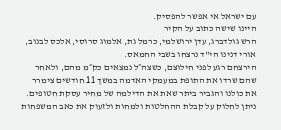עם ישראל אי אפשר להפסיק.
היינו שישה כתוב על הקיר
הרש גולדברג, עדן ירושלמי, כרמל גת, אלמוג סרוסי, אלכס לבנוב, אורי דנינו הי"ד נרצחו בשבי החמאס.
הירצחם רגע לפני חילוצם, כשצה״ל נמצאים כק״מ מהם, ולאחר שהם שרדו את התופת במעמקי האדמה במשך 11 חודשים צימרר את כולנו והגביר ביתר שאת את הדילמה של מחיר עסקת חטופים. ניתן לחלוק על קבלת ההחלטות ולמחות ולזעוק את כאב המשפחות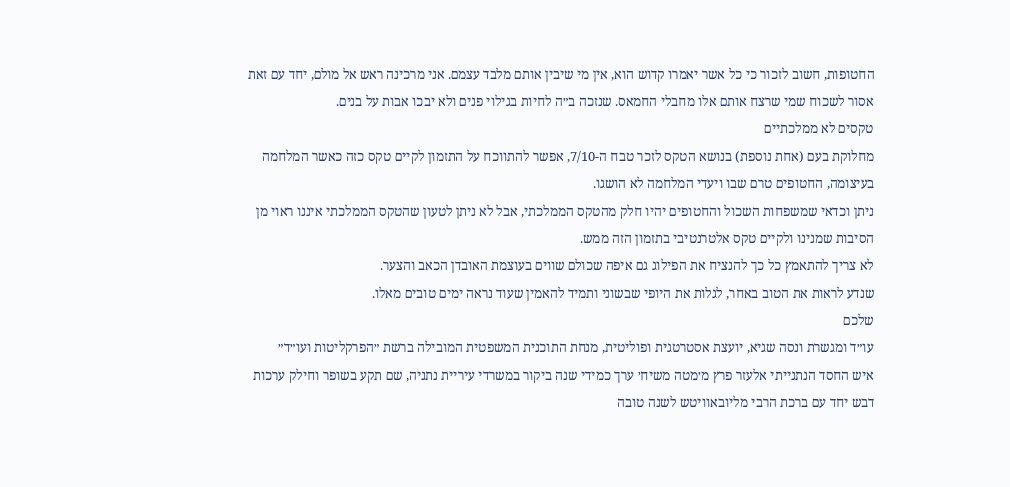החטופות, חשוב לזכור כי כל אשר יאמרו קדוש הוא, אין מי שיבין אותם מלבד עצמם. אני מרכינה ראש אל מולם, יחד עם זאת אסור לשכוח שמי שרצח אותם אלו מחבלי החמאס. שנזכה ב״ה לחיות בגילוי פנים ולא יבכו אבות על בנים.
טקסים לא ממלכתיים
מחלוקת בעם (אחת נוספת) בנושא הטקס לזכר טבח ה-7/10, אפשר להתווכח על התזמון לקיים טקס כזה כאשר המלחמה בעיצומה, החטופים טרם שבו ויעדי המלחמה לא הושגו.
ניתן וכדאי שמשפחות השכול והחטופים יהיו חלק מהטקס הממלכתי, אבל לא ניתן לטעון שהטקס הממלכתי איננו ראוי מן הסיבות שמנינו ולקיים טקס אלטרנטיבי בתזמון הזה ממש.
לא צריך להתאמץ כל כך להנציח את הפילוג גם איפה שכולם שווים בעוצמת האובדן הכאב והצער.
שנדע לראות את הטוב באחר, לגלות את היופי שבשוני ותמיד להאמין שעוד נראה ימים טובים מאלו.
שלכם
עו״ד ומגשרת ונסה שגיא, יועצת אסטרטגית ופוליטית, מנחת התוכנית המשפטית המובילה ברשת ״הפרקליטות ועו״ד״
איש החסד הנתנייתי אלעזר פרץ מ׳מטה משיח׳ ערך כמידי שנה ביקור במשרדי עיריית נתניה, שם תקע בשופר וחילק ערכות דבש יחד עם ברכת הרבי מליובאוויטש לשנה טובה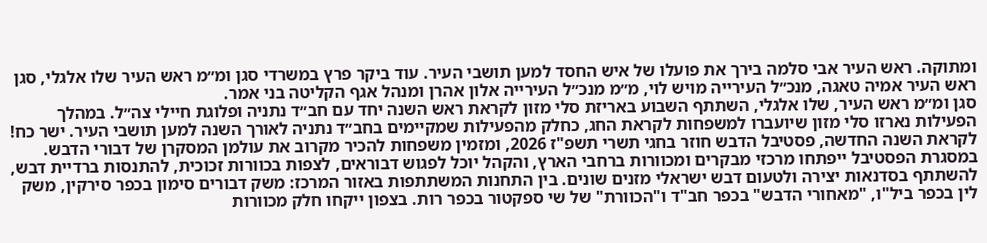ומתוקה. ראש העיר אבי סלמה בירך את פועלו של איש החסד למען תושבי העיר. עוד ביקר פרץ במשרדי סגן ומ״מ ראש העיר שלו אלגלי, סגן ראש העיר אמיה טאגה, מנכ״ל העירייה מויש לוי, מ״מ מנכ״ל העירייה אלון אהרן ומנהל אגף הקליטה בני אמר.
סגן ומ״מ ראש העיר, שלו אלגלי, השתתף השבוע באריזת סלי מזון לקראת ראש השנה יחד עם חב״ד נתניה ופלוגת חיילי צה״ל. במהלך הפעילות נארזו סלי מזון שיועברו למשפחות לקראת החג, כחלק מהפעילות שמקיימים בחב״ד נתניה לאורך השנה למען תושבי העיר. ישר כח!
לקראת השנה החדשה, פסטיבל הדבש חוזר בחגי תשרי תשפ"ז 2026, ומזמין משפחות להכיר מקרוב את עולמן המסקרן של דבורי הדבש. במסגרת הפסטיבל ייפתחו מרכזי מבקרים ומכוורות ברחבי הארץ, והקהל יוכל לפגוש דבוראים, לצפות בכוורות זכוכית, להתנסות ברדיית דבש, להשתתף בסדנאות יצירה ולטעום דבש ישראלי מזנים שונים. בין התחנות המשתתפות באזור המרכז: משק דבורים סימון בכפר סירקין, משק לין בכפר ביל"ו, "מאחורי הדבש" בכפר חב"ד ו"הכוורת" של שי ספקטור בכפר רות. בצפון ייקחו חלק מכוורות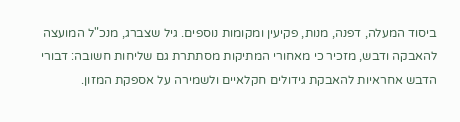ביסוד המעלה, דפנה, מנות, פקיעין ומקומות נוספים. גיל שצברג, מנכ"ל המועצה להאבקה ודבש, מזכיר כי מאחורי המתיקות מסתתרת גם שליחות חשובה: דבורי הדבש אחראיות להאבקת גידולים חקלאיים ולשמירה על אספקת המזון.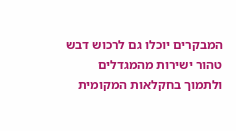המבקרים יוכלו גם לרכוש דבש טהור ישירות מהמגדלים ולתמוך בחקלאות המקומית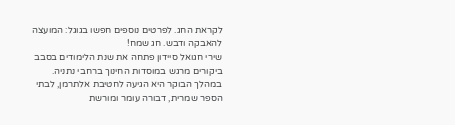לקראת החג. לפרטים נוספים חפשו בגוגל: המועצה להאבקה ודבש. חג שמח!
שירי חגואל סיידון פתחה את שנת הלימודים בסבב ביקורים מרגש במוסדות החינוך ברחבי נתניה. במהלך הבוקר היא הגיעה לחטיבת אלתרמן, לבתי הספר שמרית, דבורה עומר ומורשת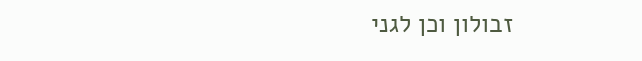זבולון וכן לגני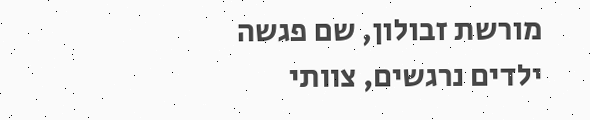מורשת זבולון, שם פגשה ילדים נרגשים, צוותי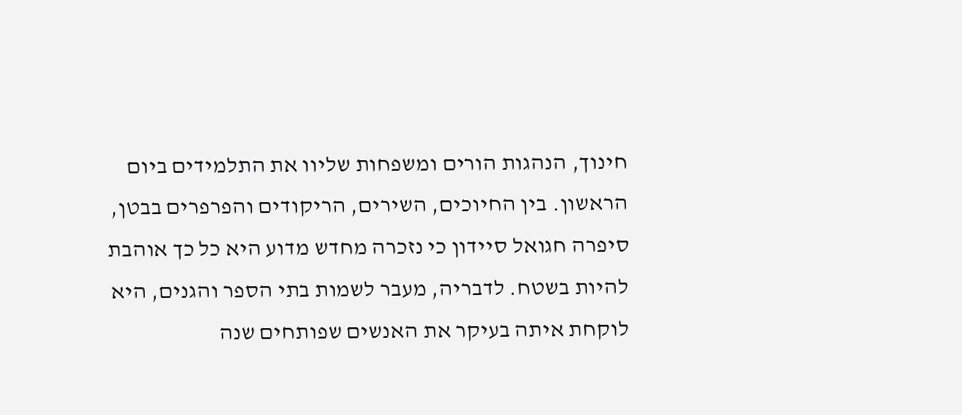חינוך, הנהגות הורים ומשפחות שליוו את התלמידים ביום הראשון. בין החיוכים, השירים, הריקודים והפרפרים בבטן, סיפרה חגואל סיידון כי נזכרה מחדש מדוע היא כל כך אוהבת להיות בשטח. לדבריה, מעבר לשמות בתי הספר והגנים, היא לוקחת איתה בעיקר את האנשים שפותחים שנה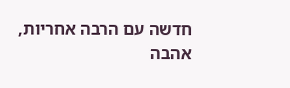חדשה עם הרבה אחריות, אהבה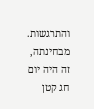והתרגשות. מבחינתה, זה היה יום חג קטן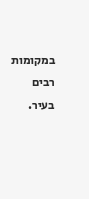במקומות רבים בעיר.